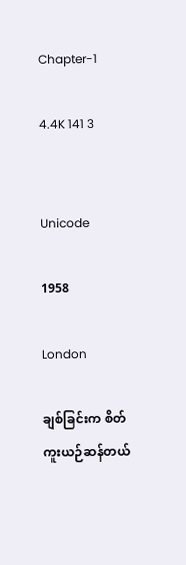Chapter-1

4.4K 141 3


Unicode

1958

London

ချစ်ခြင်းက စိတ်ကူးယဉ်ဆန်တယ်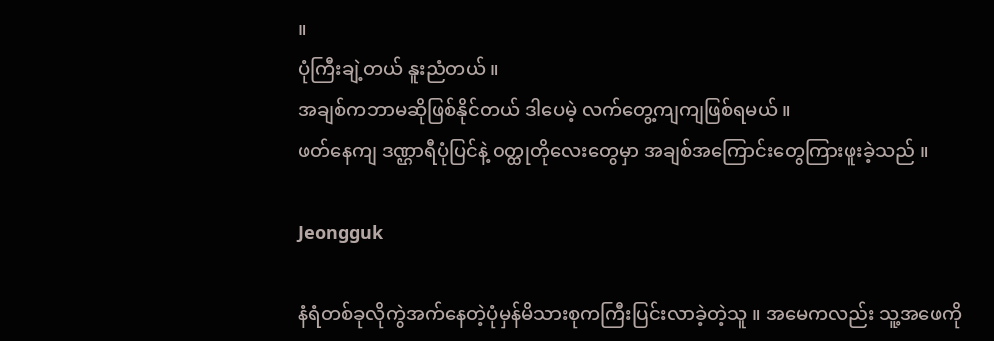။
ပုံကြီးချဲ့တယ် နူးညံတယ် ။
အချစ်ကဘာမဆိုဖြစ်နိုင်တယ် ဒါပေမဲ့ လက်တွေ့ကျကျဖြစ်ရမယ် ။
ဖတ်နေကျ ဒဏ္ဌာရီပုံပြင်နဲ့ ၀တ္ထုတိုလေးတွေမှာ အချစ်အကြောင်းတွေကြားဖူးခဲ့သည် ။

Jeongguk

နံရံတစ်ခုလိုကွဲအက်နေတဲ့ပုံမှန်မိသားစုကကြီးပြင်းလာခဲ့တဲ့သူ ။ အမေကလည်း သူ့အဖေကို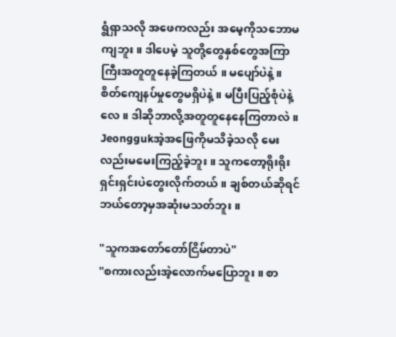ရွံရှာသလို အဖေကလည်း အမေ့ကိုသဘောမကျဘူး ။ ဒါပေမဲ့ သူတို့တွေနှစ်တွေအကြာကြီးအတူတူနေခဲ့ကြတယ် ။ မပျော်ပဲနဲ့ ။ စိတ်ကျေနပ်မှုတွေမရှိပဲနဲ့ ။ မပြီးပြည့်စုံပဲနဲ့လေ ။ ဒါဆိုဘာလို့အတူတူနေနေကြတာလဲ ။ Jeonggukအဲ့အဖြေကိုမသိခဲ့သလို မေးလည်းမမေးကြည့်ခဲ့ဘူး ။ သူကတော့ရိုးရိုးရှင်းရှင်းပဲတွေးလိုက်တယ် ။ ချစ်တယ်ဆိုရင်ဘယ်တော့မှအဆုံးမသတ်ဘူး ။

"သူကအတော်တော်ငြိမ်တာပဲ"
"စကားလည်းအဲ့လောက်မပြောဘူး ။ စာ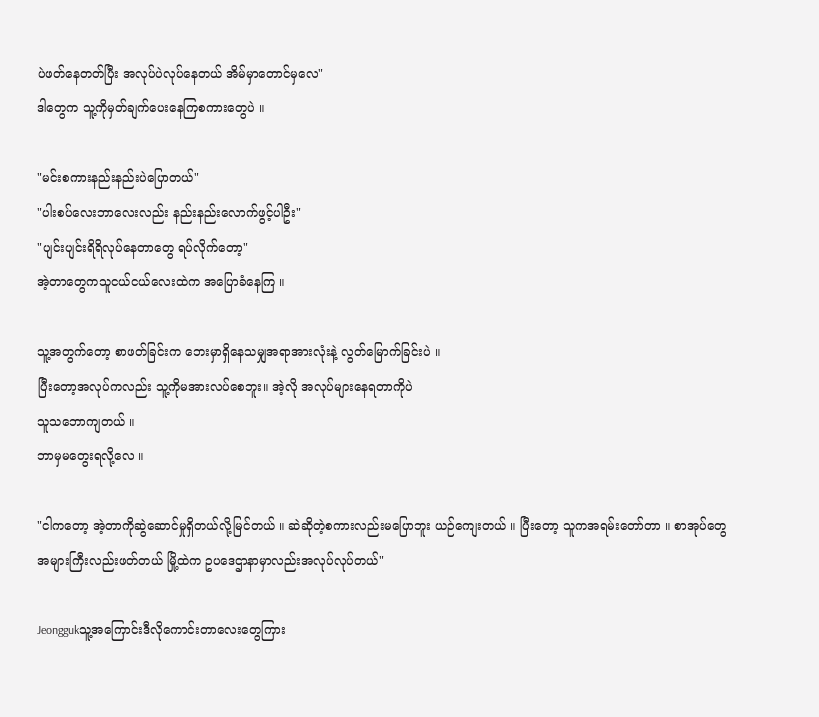ပဲဖတ်နေတတ်ပြီး အလုပ်ပဲလုပ်နေတယ် အိမ်မှာတောင်မှလေ"
ဒါတွေက သူ့ကိုမှတ်ချက်ပေးနေကြစကားတွေပဲ ။

"မင်းစကားနည်းနည်းပဲပြောတယ်"
"ပါးစပ်လေးဘာလေးလည်း နည်းနည်းလောက်ဖွင့်ပါဦး"
"ပျင်းပျင်းရိရိလုပ်နေတာတွေ ရပ်လိုက်တော့"
အဲ့တာတွေကသူငယ်ငယ်လေးထဲက အပြောခံနေကြ ။

သူ့အတွက်တော့ စာဖတ်ခြင်းက ဘေးမှာရှိနေသမျှအရာအားလုံးနဲ့ လွတ်မြောက်ခြင်းပဲ ။
ပြီးတော့အလုပ်ကလည်း သူ့ကိုမအားလပ်စေဘူး။ အဲ့လို အလုပ်များနေရတာကိုပဲ
သူသဘောကျတယ် ။
ဘာမှမတွေးရလို့လေ ။

"ငါကတော့ အဲ့တာကိုဆွဲဆောင်မှုရှိတယ်လို့မြင်တယ် ။ ဆဲဆိုတဲ့စကားလည်းမပြောဘူး ယဉ်ကျေးတယ် ။ ပြီးတော့ သူကအရမ်းတော်တာ ။ စာအုပ်တွေအများကြီးလည်းဖတ်တယ် မြို့ထဲက ဥပဒေဌာနာမှာလည်းအလုပ်လုပ်တယ်"

Jeonggukသူ့အကြောင်းဒီလိုကောင်းတာလေးတွေကြား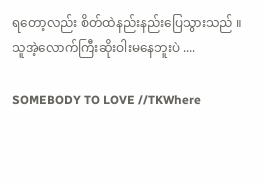ရတော့လည်း စိတ်ထဲနည်းနည်းပြေသွားသည် ။
သူအဲ့လောက်ကြီးဆိုးဝါးမနေဘူးပဲ ....

SOMEBODY TO LOVE //TKWhere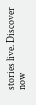stories live. Discover now